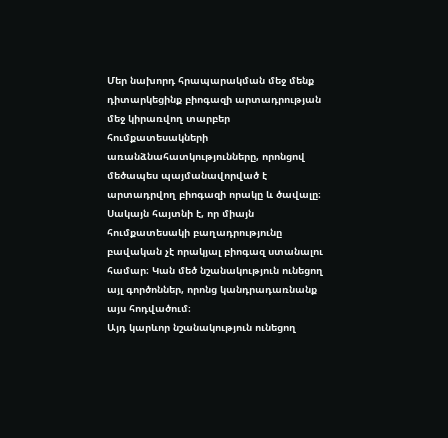Մեր նախորդ հրապարակման մեջ մենք դիտարկեցինք բիոգազի արտադրության մեջ կիրառվող տարբեր հումքատեսակների առանձնահատկությունները, որոնցով մեծապես պայմանավորված է արտադրվող բիոգազի որակը և ծավալը։
Սակայն հայտնի է, որ միայն հումքատեսակի բաղադրությունը բավական չէ որակյալ բիոգազ ստանալու համար։ Կան մեծ նշանակություն ունեցող այլ գործոններ, որոնց կանդրադառնանք այս հոդվածում։
Այդ կարևոր նշանակություն ունեցող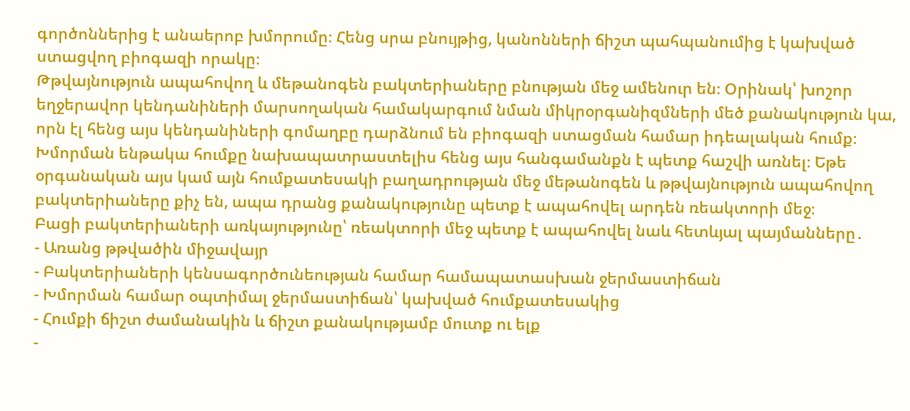գործոններից է անաերոբ խմորումը։ Հենց սրա բնույթից, կանոնների ճիշտ պահպանումից է կախված ստացվող բիոգազի որակը։
Թթվայնություն ապահովող և մեթանոգեն բակտերիաները բնության մեջ ամենուր են։ Օրինակ՝ խոշոր եղջերավոր կենդանիների մարսողական համակարգում նման միկրօրգանիզմների մեծ քանակություն կա, որն էլ հենց այս կենդանիների գոմաղբը դարձնում են բիոգազի ստացման համար իդեալական հումք։
Խմորման ենթակա հումքը նախապատրաստելիս հենց այս հանգամանքն է պետք հաշվի առնել։ Եթե օրգանական այս կամ այն հումքատեսակի բաղադրության մեջ մեթանոգեն և թթվայնություն ապահովող բակտերիաները քիչ են, ապա դրանց քանակությունը պետք է ապահովել արդեն ռեակտորի մեջ։
Բացի բակտերիաների առկայությունը՝ ռեակտորի մեջ պետք է ապահովել նաև հետևյալ պայմանները․
- Առանց թթվածին միջավայր
- Բակտերիաների կենսագործունեության համար համապատասխան ջերմաստիճան
- Խմորման համար օպտիմալ ջերմաստիճան՝ կախված հումքատեսակից
- Հումքի ճիշտ ժամանակին և ճիշտ քանակությամբ մուտք ու ելք
-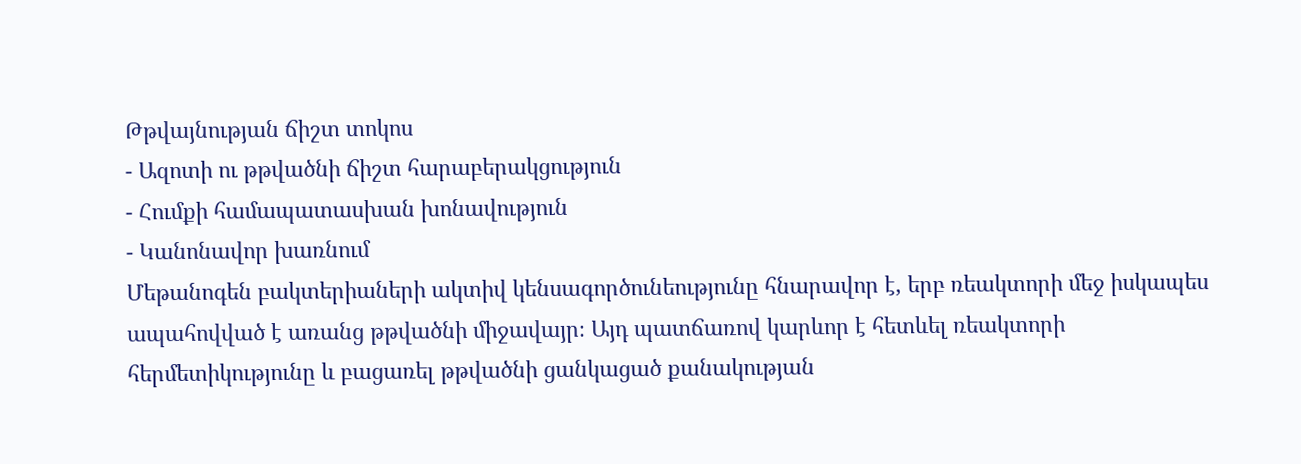Թթվայնության ճիշտ տոկոս
- Ազոտի ու թթվածնի ճիշտ հարաբերակցություն
- Հումքի համապատասխան խոնավություն
- Կանոնավոր խառնում
Մեթանոգեն բակտերիաների ակտիվ կենսագործունեությունը հնարավոր է, երբ ռեակտորի մեջ իսկապես ապահովված է առանց թթվածնի միջավայր։ Այդ պատճառով կարևոր է հետևել ռեակտորի հերմետիկությունը և բացառել թթվածնի ցանկացած քանակության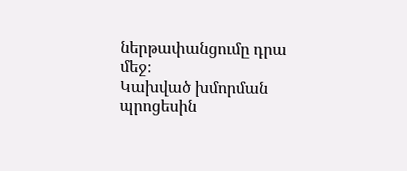ներթափանցումը դրա մեջ։
Կախված խմորման պրոցեսին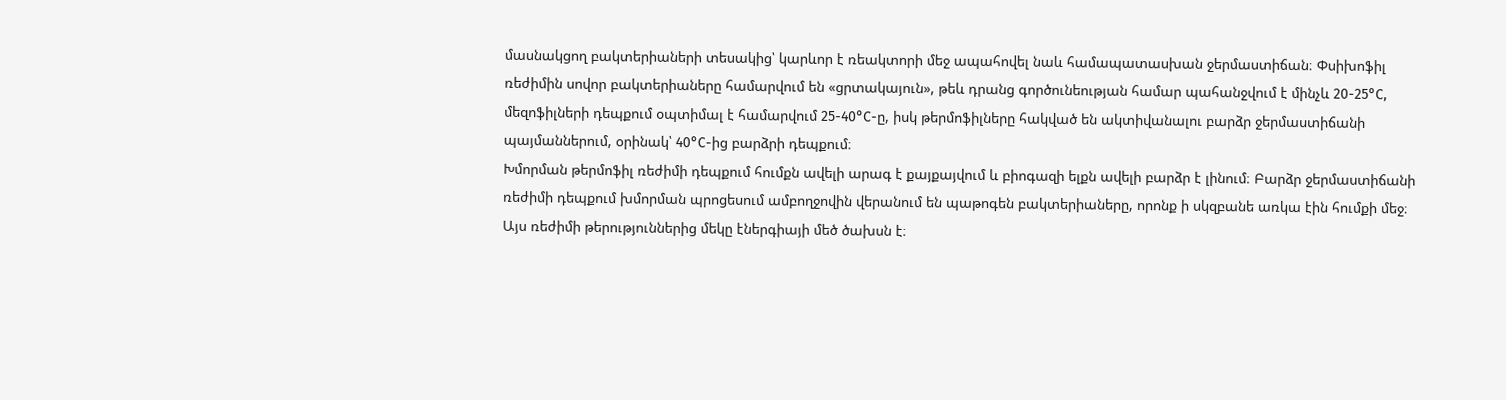մասնակցող բակտերիաների տեսակից՝ կարևոր է ռեակտորի մեջ ապահովել նաև համապատասխան ջերմաստիճան։ Փսիխոֆիլ ռեժիմին սովոր բակտերիաները համարվում են «ցրտակայուն», թեև դրանց գործունեության համար պահանջվում է մինչև 20-25°C, մեզոֆիլների դեպքում օպտիմալ է համարվում 25-40°C-ը, իսկ թերմոֆիլները հակված են ակտիվանալու բարձր ջերմաստիճանի պայմաններում, օրինակ՝ 40°C-ից բարձրի դեպքում։
Խմորման թերմոֆիլ ռեժիմի դեպքում հումքն ավելի արագ է քայքայվում և բիոգազի ելքն ավելի բարձր է լինում։ Բարձր ջերմաստիճանի ռեժիմի դեպքում խմորման պրոցեսում ամբողջովին վերանում են պաթոգեն բակտերիաները, որոնք ի սկզբանե առկա էին հումքի մեջ։ Այս ռեժիմի թերություններից մեկը էներգիայի մեծ ծախսն է։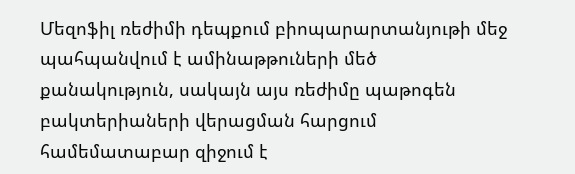Մեզոֆիլ ռեժիմի դեպքում բիոպարարտանյութի մեջ պահպանվում է ամինաթթուների մեծ քանակություն, սակայն այս ռեժիմը պաթոգեն բակտերիաների վերացման հարցում համեմատաբար զիջում է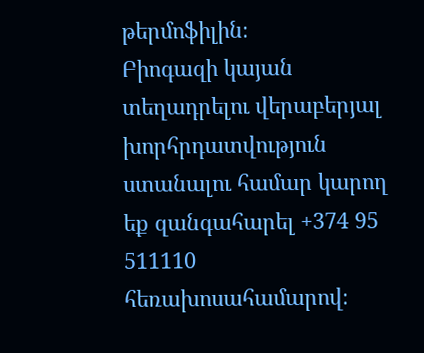թերմոֆիլին։
Բիոգազի կայան տեղադրելու վերաբերյալ խորհրդատվություն ստանալու համար կարող եք զանգահարել +374 95 511110 հեռախոսահամարով։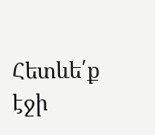Հետևե՛ք էջի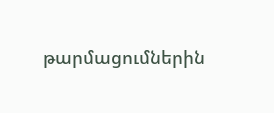թարմացումներին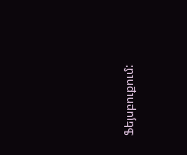Ֆեյսբուքում: